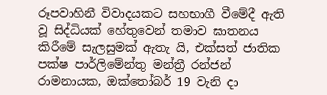රූපවාහිනී විවාදයකට සහභාගී වීමේදී ඇති වූ සිද්ධියක් හේතුවෙන් තමාව ඝාතනය කිරීමේ සැලසුමක් ඇතැ යි, එක්සත් ජාතික පක්ෂ පාර්ලිමේන්තු මන්ත්‍රී රන්ජන් රාමනායක, ඔක්තෝබර් 19 වැනි දා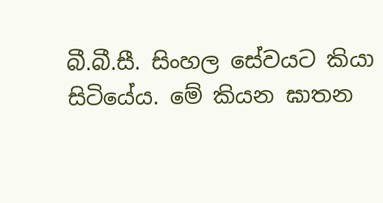බී.බී.සී. සිංහල සේවයට කියා සිටියේය. මේ කියන ඝාතන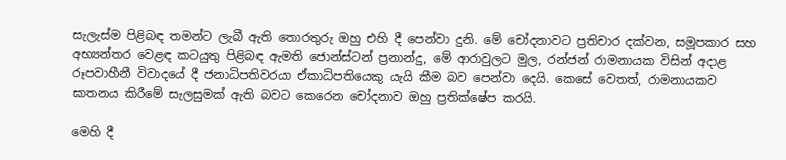සැලැස්ම පිළිබඳ තමන්ට ලැබී ඇති තොරතුරු ඔහු එහි දී පෙන්වා දුනි. මේ චෝදනාවට ප්‍රතිචාර දක්වන, සමූපකාර සහ අභ්‍යන්තර වෙළඳ කටයුතු පිළිබඳ ඇමති ජොන්ස්ටන් ප්‍රනාන්දු, මේ ආරාවුලට මුල, රන්ජන් රාමනායක විසින් අදාළ රූපවාහීනී විවාදයේ දී ජනාධිපතිවරයා ඒකාධිපතියෙකු යැයි කීම බව පෙන්වා දෙයි. කෙසේ වෙතත්, රාමනායකව ඝාතනය කිරීමේ සැලසුමක් ඇති බවට කෙරෙන චෝදනාව ඔහු ප්‍රතික්ෂේප කරයි.

මෙහි දී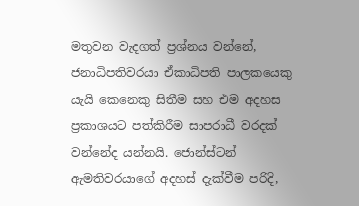මතුවන වැදගත් ප්‍රශ්නය වන්නේ, ජනාධිපතිවරයා ඒකාධිපති පාලකයෙකු යැයි කෙනෙකු සිතීම සහ එම අදහස ප්‍රකාශයට පත්කිරීම සාපරාධී වරදක් වන්නේද යන්නයි. ජොන්ස්ටන් ඇමතිවරයාගේ අදහස් දැක්වීම පරිදි,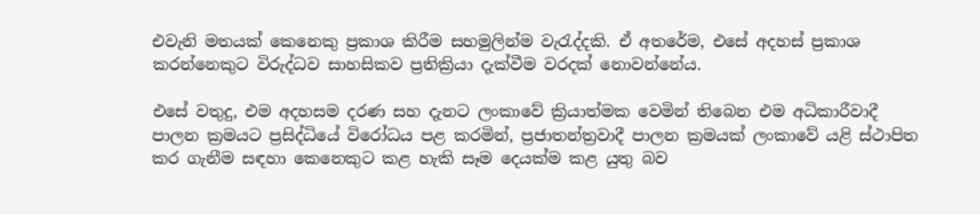එවැනි මතයක් කෙනෙකු ප්‍රකාශ කිරීම සහමුලින්ම වැරැද්දකි. ඒ අතරේම, එසේ අදහස් ප්‍රකාශ කරන්නෙකුට විරුද්ධව සාහසිකව ප්‍රතික්‍රියා දැක්වීම වරදක් නොවන්නේය.

එසේ වතුදු, එම අදහසම දරණ සහ දැනට ලංකාවේ ක්‍රියාත්මක වෙමින් තිබෙන එම අධිකාරීවාදී පාලන ක්‍රමයට ප්‍රසිද්ධියේ විරෝධය පළ කරමින්, ප්‍රජාතන්ත්‍රවාදී පාලන ක්‍රමයක් ලංකාවේ යළි ස්ථාපිත කර ගැනීම සඳහා කෙනෙකුට කළ හැකි සෑම දෙයක්ම කළ යුතු බව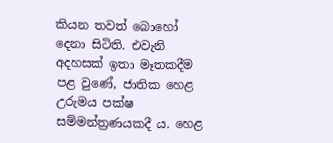කියන තවත් බොහෝ දෙනා සිටිති. එවැනි අදහසක් ඉතා මෑතකදීම පළ වුණේ, ජාතික හෙළ උරුමය පක්ෂ සම්මන්ත්‍රණයකදී ය. හෙළ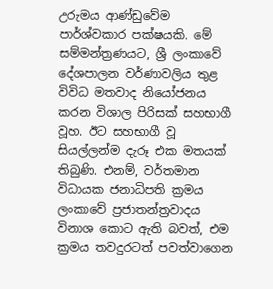උරුමය ආණ්ඩුවේම පාර්ශ්වකාර පක්ෂයකි. මේ සම්මන්ත්‍රණයට, ශ්‍රී ලංකාවේ දේශපාලන වර්ණාවලිය තුළ විවිධ මතවාද නියෝජනය කරන විශාල පිරිසක් සහභාගී වූහ. ඊට සහභාගී වූ සියල්ලන්ම දැරූ එක මතයක් තිබුණි. එනම්, වර්තමාන විධායක ජනාධිපති ක්‍රමය ලංකාවේ ප්‍රජාතන්ත්‍රවාදය විනාශ කොට ඇති බවත්, එම ක්‍රමය තවදුරටත් පවත්වාගෙන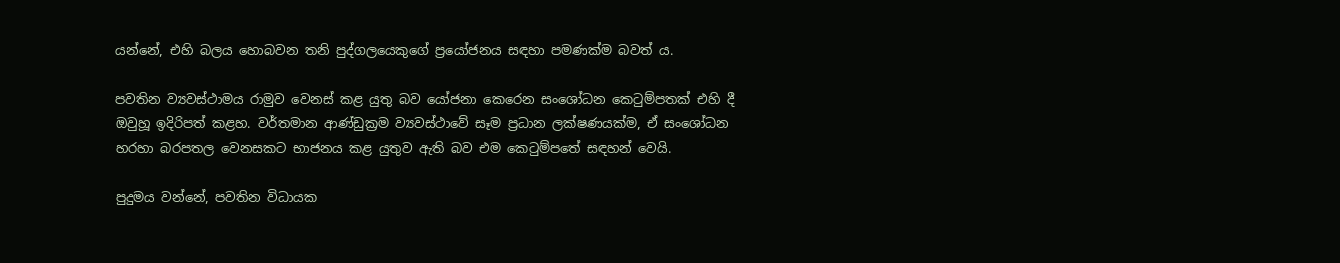යන්නේ, එහි බලය හොබවන තනි පුද්ගලයෙකුගේ ප්‍රයෝජනය සඳහා පමණක්ම බවත් ය.

පවතින ව්‍යවස්ථාමය රාමුව වෙනස් කළ යුතු බව යෝජනා කෙරෙන සංශෝධන කෙටුම්පතක් එහි දී ඔවුහූ ඉදිරිපත් කළහ. වර්තමාන ආණ්ඩුක්‍රම ව්‍යවස්ථාවේ සෑම ප්‍රධාන ලක්ෂණයක්ම, ඒ සංශෝධන හරහා බරපතල වෙනසකට භාජනය කළ යුතුව ඇති බව එම කෙටුම්පතේ සඳහන් වෙයි.

පුදුමය වන්නේ, පවතින විධායක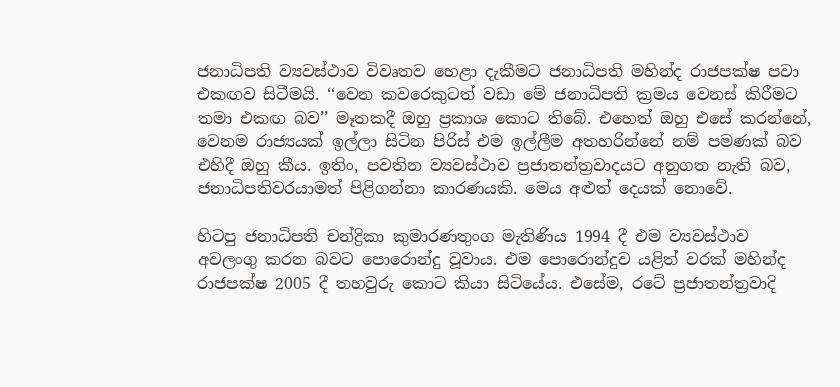ජනාධිපති ව්‍යවස්ථාව විවෘතව හෙළා දැකීමට ජනාධිපති මහින්ද රාජපක්ෂ පවා එකඟව සිටීමයි. ‘‘වෙන කවරෙකුටත් වඩා මේ ජනාධිපති ක්‍රමය වෙනස් කිරීමට තමා එකඟ බව’’ මෑතකදී ඔහු ප්‍රකාශ කොට තිබේ. එහෙත් ඔහු එසේ කරන්නේ, වෙනම රාජ්‍යයක් ඉල්ලා සිටින පිරිස් එම ඉල්ලීම අතහරින්නේ නම් පමණක් බව එහිදී ඔහු කීය. ඉතිං, පවතින ව්‍යවස්ථාව ප්‍රජාතන්ත්‍රවාදයට අනුගත නැති බව, ජනාධිපතිවරයාමත් පිළිගන්නා කාරණයකි. මෙය අළුත් දෙයක් නොවේ.

හිටපු ජනාධිපති චන්ද්‍රිකා කුමාරණතුංග මැතිණිය 1994 දී එම ව්‍යවස්ථාව අවලංගු කරන බවට පොරොන්දු වූවාය. එම පොරොන්දුව යළිත් වරක් මහින්ද රාජපක්ෂ 2005 දී තහවුරු කොට කියා සිටියේය. එසේම, රටේ ප්‍රජාතන්ත්‍රවාදි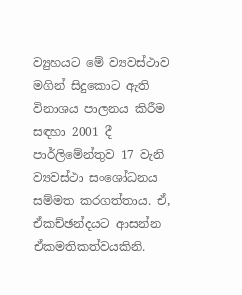ව්‍යුහයට මේ ව්‍යවස්ථාව මගින් සිදුකොට ඇති විනාශය පාලනය කිරීම සඳහා 2001 දී පාර්ලිමේන්තුව 17 වැනි ව්‍යවස්ථා සංශෝධනය සම්මත කරගත්තාය. ඒ, ඒකච්ඡන්දයට ආසන්න ඒකමතිකත්වයකිනි.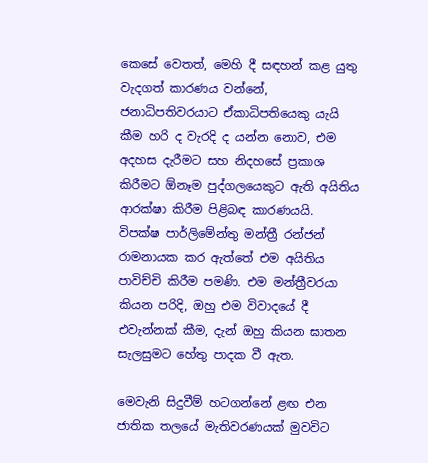කෙසේ වෙතත්, මෙහි දී සඳහන් කළ යුතු වැදගත් කාරණය වන්නේ, ජනාධිපතිවරයාට ඒකාධිපතියෙකු යැයි කීම හරි ද වැරදි ද යන්න නොව, එම අදහස දැරීමට සහ නිදහසේ ප්‍රකාශ කිරීමට ඕනෑම පුද්ගලයෙකුට ඇති අයිතිය ආරක්ෂා කිරීම පිළිබඳ කාරණයයි. විපක්ෂ පාර්ලිමේන්තු මන්ත්‍රී රන්ජන් රාමනායක කර ඇත්තේ එම අයිතිය පාවිච්චි කිරීම පමණි. එම මන්ත්‍රීවරයා කියන පරිදි, ඔහු එම විවාදයේ දී එවැන්නක් කීම, දැන් ඔහු කියන ඝාතන සැලසුමට හේතු පාදක වී ඇත.

මෙවැනි සිදුවීම් හටගන්නේ ළඟ එන ජාතික තලයේ මැතිවරණයක් මුවවිට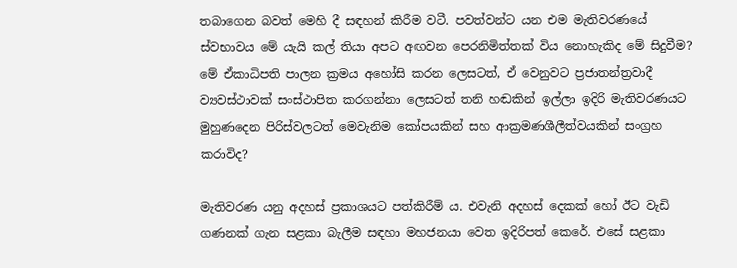තබාගෙන බවත් මෙහි දී සඳහන් කිරීම වටී. පවත්වන්ට යන එම මැතිවරණයේ ස්වභාවය මේ යැයි කල් තියා අපට අඟවන පෙරනිමිත්තක් විය නොහැකිද මේ සිදුවීම? මේ ඒකාධිපති පාලන ක්‍රමය අහෝසි කරන ලෙසටත්, ඒ වෙනුවට ප්‍රජාතන්ත්‍රවාදී ව්‍යවස්ථාවක් සංස්ථාපිත කරගන්නා ලෙසටත් තනි හඬකින් ඉල්ලා ඉදිරි මැතිවරණයට මුහුණදෙන පිරිස්වලටත් මෙවැනිම කෝපයකින් සහ ආක්‍රමණශීලීත්වයකින් සංග්‍රහ කරාවිද?

මැතිවරණ යනු අදහස් ප්‍රකාශයට පත්කිරීම් ය. එවැනි අදහස් දෙකක් හෝ ඊට වැඩි ගණනක් ගැන සළකා බැලීම සඳහා මහජනයා වෙත ඉදිරිපත් කෙරේ. එසේ සළකා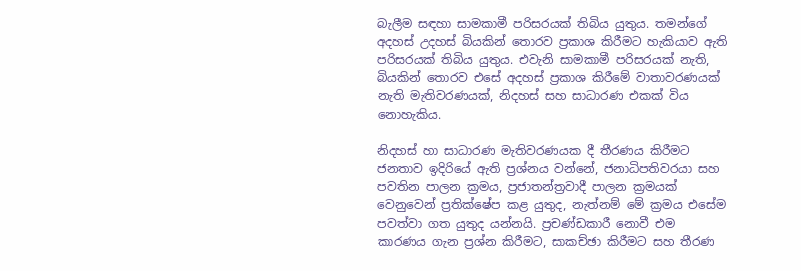බැලීම සඳහා සාමකාමී පරිසරයක් තිබිය යුතුය. තමන්ගේ අදහස් උදහස් බියකින් තොරව ප්‍රකාශ කිරීමට හැකියාව ඇති පරිසරයක් තිබිය යුතුය. එවැනි සාමකාමී පරිසරයක් නැති, බියකින් තොරව එසේ අදහස් ප්‍රකාශ කිරීමේ වාතාවරණයක් නැති මැතිවරණයක්, නිදහස් සහ සාධාරණ එකක් විය නොහැකිය.

නිදහස් හා සාධාරණ මැතිවරණයක දී තීරණය කිරීමට ජනතාව ඉදිරියේ ඇති ප්‍රශ්නය වන්නේ, ජනාධිපතිවරයා සහ පවතින පාලන ක්‍රමය, ප්‍රජාතන්ත්‍රවාදී පාලන ක්‍රමයක් වෙනුවෙන් ප්‍රතික්ෂේප කළ යුතුද, නැත්නම් මේ ක්‍රමය එසේම පවත්වා ගත යුතුද යන්නයි. ප්‍රචණ්ඩකාරී නොවී එම කාරණය ගැන ප්‍රශ්න කිරීමට, සාකච්ඡා කිරීමට සහ තීරණ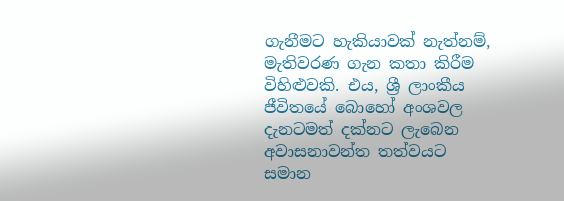ගැනීමට හැකියාවක් නැත්නම්, මැතිවරණ ගැන කතා කිරීම විහිළුවකි. එය, ශ්‍රී ලාංකීය ජීවිතයේ බොහෝ අංශවල දැනටමත් දක්නට ලැබෙන අවාසනාවන්ත තත්වයට සමාන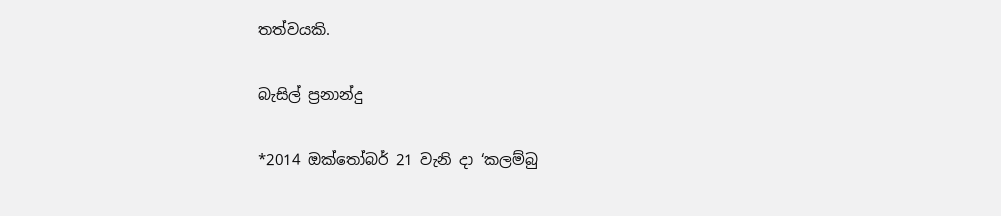තත්වයකි.

බැසිල් ප්‍රනාන්දු

*2014 ඔක්තෝබර් 21 වැනි දා ‘කලම්බු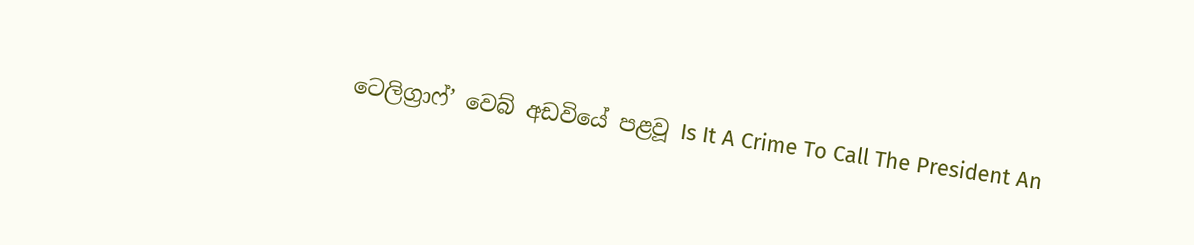ටෙලිග්‍රාෆ්’ වෙබ් අඩවියේ පළවූ Is It A Crime To Call The President An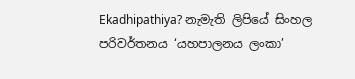Ekadhipathiya? නැමැති ලිපියේ සිංහල පරිවර්තනය ‘යහපාලනය ලංකා’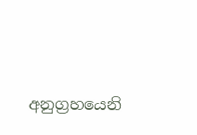අනුග්‍රහයෙනි